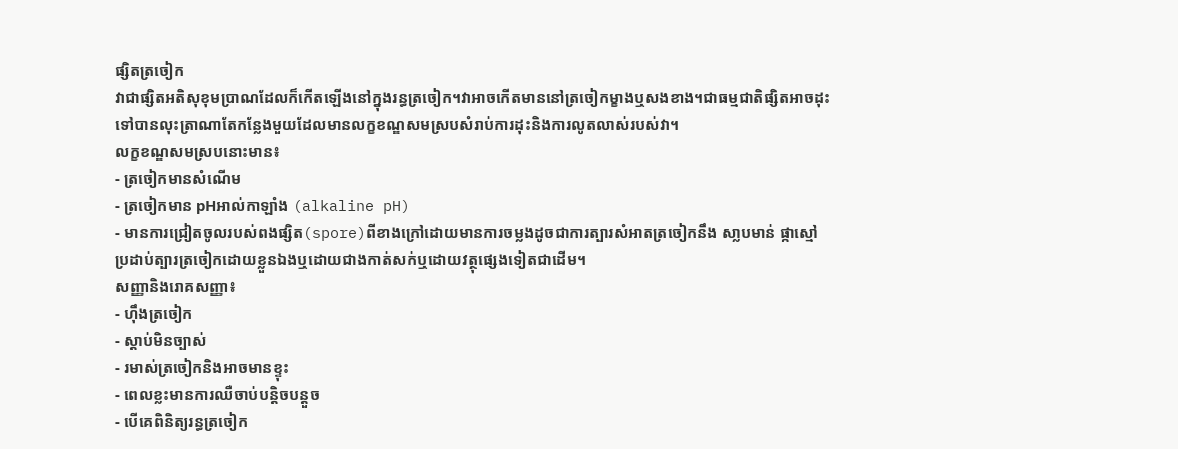ផ្សិតត្រចៀក
វាជាផ្សិតអតិសុខុមប្រាណដែលក៏កើតឡើងនៅក្នុងរន្ធត្រចៀក។វាអាចកើតមាននៅត្រចៀកម្ខាងឬសងខាង។ជាធម្មជាតិផ្សិតអាចដុះទៅបានលុះត្រាណាតែកន្លែងមួយដែលមានលក្ខខណ្ឌសមស្របសំរាប់ការដុះនិងការលូតលាស់របស់វា។
លក្ខខណ្ឌសមស្របនោះមាន៖
- ត្រចៀកមានសំណើម
- ត្រចៀកមាន pHអាល់កាឡាំង (alkaline pH)
- មានការជ្រៀតចូលរបស់ពងផ្សិត(spore)ពីខាងក្រៅដោយមានការចម្លងដូចជាការត្បារសំអាតត្រចៀកនឹង សា្លបមាន់ ផ្កាស្មៅ ប្រដាប់ត្បារត្រចៀកដោយខ្លួនឯងឬដោយជាងកាត់សក់ឬដោយវត្ថុផ្សេងទៀតជាដើម។
សញ្ញានិងរោគសញ្ញា៖
- ហ៊ឹងត្រចៀក
- ស្ដាប់មិនច្បាស់
- រមាស់ត្រចៀកនិងអាចមានខ្ទុះ
- ពេលខ្លះមានការឈឺចាប់បន្តិចបន្តួច
- បើគេពិនិត្យរន្ធត្រចៀក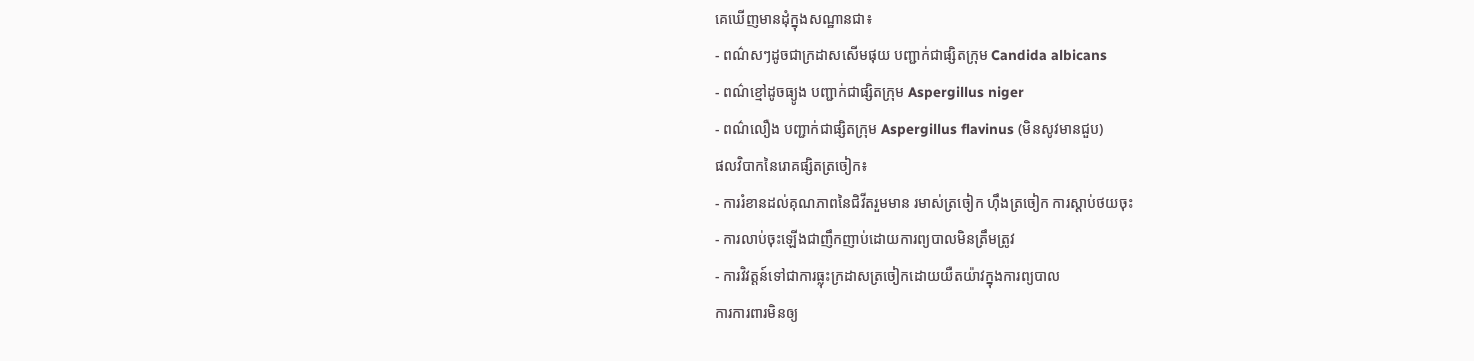គេឃើញមានដុំក្នុងសណ្ឋានជា៖
- ពណ៌សៗដូចជាក្រដាសសើមផុយ បញ្ជាក់ជាផ្សិតក្រុម Candida albicans
- ពណ៌ខ្មៅដូចធ្យូង បញ្ជាក់ជាផ្សិតក្រុម Aspergillus niger
- ពណ៌លឿង បញ្ជាក់ជាផ្សិតក្រុម Aspergillus flavinus (មិនសូវមានជួប)
ផលវិបាកនៃរោគផ្សិតត្រចៀក៖
- ការរំខានដល់គុណភាពនៃជិវីតរួមមាន រមាស់ត្រចៀក ហ៊ឹងត្រចៀក ការស្ដាប់ថយចុះ
- ការលាប់ចុះឡើងជាញឹកញាប់ដោយការព្យបាលមិនត្រឹមត្រូវ
- ការវិវត្តន៍ទៅជាការធ្លុះក្រដាសត្រចៀកដោយយឺតយ៉ាវក្នុងការព្យបាល
ការការពារមិនឲ្យ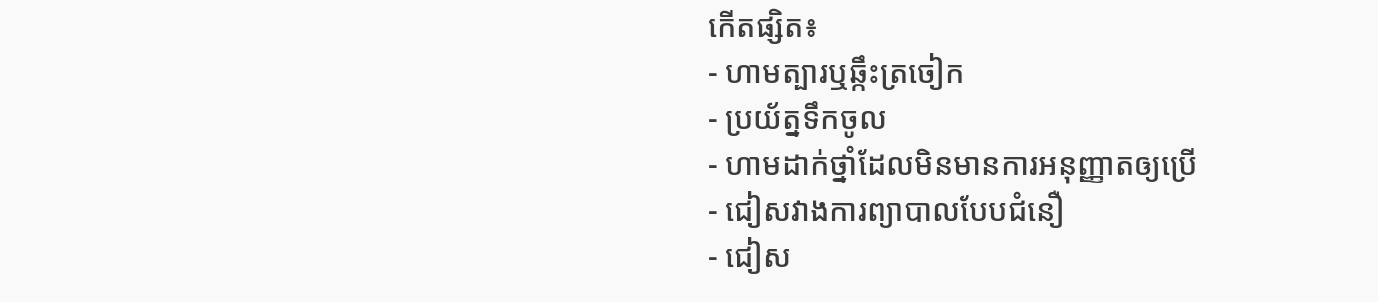កើតផ្សិត៖
- ហាមត្បារឬឆ្កឹះត្រចៀក
- ប្រយ័ត្នទឹកចូល
- ហាមដាក់ថ្នាំដែលមិនមានការអនុញ្ញាតឲ្យប្រើ
- ជៀសវាងការព្យាបាលបែបជំនឿ
- ជៀស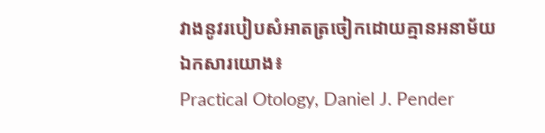វាងនូវរបៀបសំអាតត្រចៀកដោយគ្មានអនាម័យ
ឯកសារយោង៖
Practical Otology, Daniel J. Pender